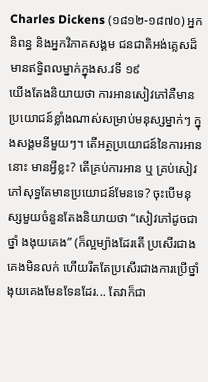Charles Dickens (១៨១២-១៨៧០) អ្នកនិពន្ធ និងអ្នកវិភាគសង្គម ជនជាតិអង់គ្លេសដ៏មានឥទ្ធិពលម្នាក់ក្នុងស.វទី ១៩
យើងតែងនិយាយថា ការអានសៀវភៅគឺមានប្រយោជន៍ខ្លាំងណាស់សម្រាប់មនុស្សម្នាក់ៗ ក្នុងសង្គមនីមួយៗ។ តើអត្ថប្រយោជន៍នៃការអាននោះ មានអ្វីខ្លះ? តើគ្រប់ការអាន ឬ គ្រប់សៀវភៅសុទ្ធតែមានប្រយោជន៍មែនទេ? ចុះបើមនុស្សមួយចំនួនតែងនិយាយថា “សៀវភៅដូចជាថ្នាំ ងងុយគេង” (ក៏ល្អម្យ៉ាងដែរតើ ប្រសើរជាងគេងមិនលក់ ហើយរឹតតែប្រសើរជាងការប្រើថ្នាំងុយគេងមែនទែនដែរ... តែវាក៏ជា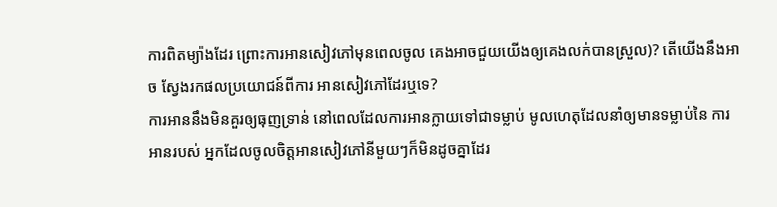ការពិតម្យ៉ាងដែរ ព្រោះការអានសៀវភៅមុនពេលចូល គេងអាចជួយយើងឲ្យគេងលក់បានស្រួល)? តើយើងនឹងអាច ស្វែងរកផលប្រយោជន៍ពីការ អានសៀវភៅដែរឬទេ?
ការអាននឹងមិនគួរឲ្យធុញទ្រាន់ នៅពេលដែលការអានក្លាយទៅជាទម្លាប់ មូលហេតុដែលនាំឲ្យមានទម្លាប់នៃ ការអានរបស់ អ្នកដែលចូលចិត្តអានសៀវភៅនីមួយៗក៏មិនដូចគ្នាដែរ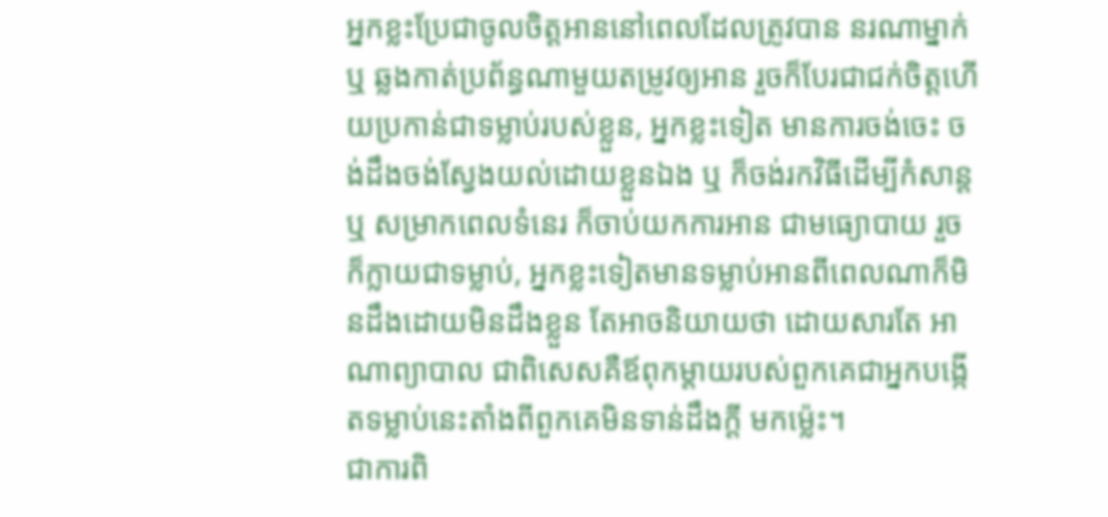អ្នកខ្លះប្រែជាចូលចិត្តអាននៅពេលដែលត្រូវបាន នរណាម្នាក់ ឬ ឆ្លងកាត់ប្រព័ន្ធណាមួយតម្រូវឲ្យអាន រួចក៏បែរជាជក់ចិត្តហើយប្រកាន់ជាទម្លាប់របស់ខ្លួន, អ្នកខ្លះទៀត មានការចង់ចេះ ចង់ដឹងចង់ស្វែងយល់ដោយខ្លួនឯង ឬ ក៏ចង់រកវិធីដើម្បីកំសាន្ត ឬ សម្រាកពេលទំនេរ ក៏ចាប់យកការអាន ជាមធ្យោបាយ រួចក៏ក្លាយជាទម្លាប់, អ្នកខ្លះទៀតមានទម្លាប់អានពីពេលណាក៏មិនដឹងដោយមិនដឹងខ្លួន តែអាចនិយាយថា ដោយសារតែ អាណាព្យាបាល ជាពិសេសគឺឪពុកម្តាយរបស់ពួកគេជាអ្នកបង្កើតទម្លាប់នេះតាំងពីពួកគេមិនទាន់ដឹងក្តី មកម៉្លេះ។
ជាការពិ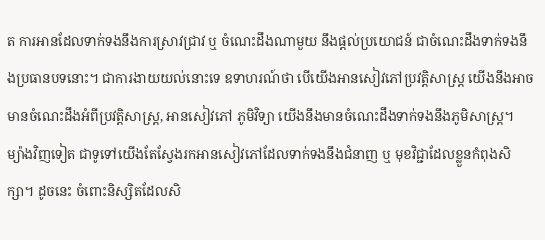ត ការអានដែលទាក់ទងនឹងការស្រាវជ្រាវ ឬ ចំណេះដឹងណាមួយ នឹងផ្តល់ប្រយោជន៍ ជាចំណេះដឹងទាក់ទងនឹងប្រធានបទនោះ។ ជាការងាយយល់នោះទេ ឧទាហរណ៍ថា បើយើងអានសៀវភៅប្រវត្តិសាស្ត្រ យើងនឹងអាចមានចំណេះដឹងអំពីប្រវត្តិសាស្ត្រ, អានសៀវភៅ ភូមិវិទ្យា យើងនឹងមានចំណេះដឹងទាក់ទងនឹងភូមិសាស្ត្រ។ ម្យ៉ាងវិញទៀត ជាទូទៅយើងតែស្វែងរកអានសៀវភៅដែលទាក់ទងនឹងជំនាញ ឬ មុខវិជ្ជាដែលខ្លួនកំពុងសិក្សា។ ដូចនេះ ចំពោះនិស្សិតដែលសិ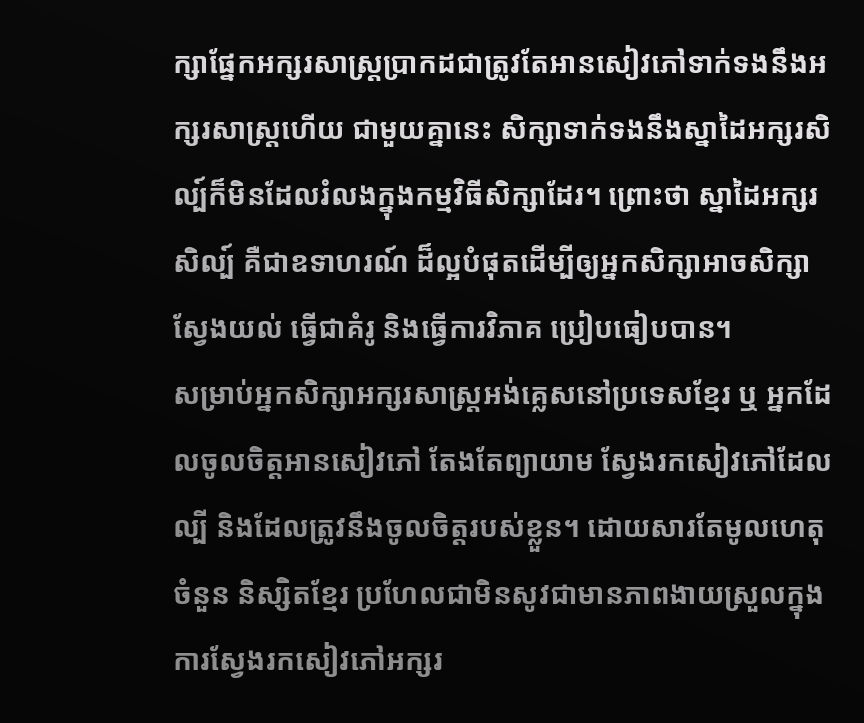ក្សាផ្នែកអក្សរសាស្ត្រប្រាកដជាត្រូវតែអានសៀវភៅទាក់ទងនឹងអក្សរសាស្ត្រហើយ ជាមួយគ្នានេះ សិក្សាទាក់ទងនឹងស្នាដៃអក្សរសិល្ប៍ក៏មិនដែលរំលងក្នុងកម្មវិធីសិក្សាដែរ។ ព្រោះថា ស្នាដៃអក្សរសិល្ប៍ គឺជាឧទាហរណ៍ ដ៏ល្អបំផុតដើម្បីឲ្យអ្នកសិក្សាអាចសិក្សាស្វែងយល់ ធ្វើជាគំរូ និងធ្វើការវិភាគ ប្រៀបធៀបបាន។
សម្រាប់អ្នកសិក្សាអក្សរសាស្ត្រអង់គ្លេសនៅប្រទេសខ្មែរ ឬ អ្នកដែលចូលចិត្តអានសៀវភៅ តែងតែព្យាយាម ស្វែងរកសៀវភៅដែលល្បី និងដែលត្រូវនឹងចូលចិត្តរបស់ខ្លួន។ ដោយសារតែមូលហេតុចំនួន និស្សិតខ្មែរ ប្រហែលជាមិនសូវជាមានភាពងាយស្រួលក្នុងការស្វែងរកសៀវភៅអក្សរ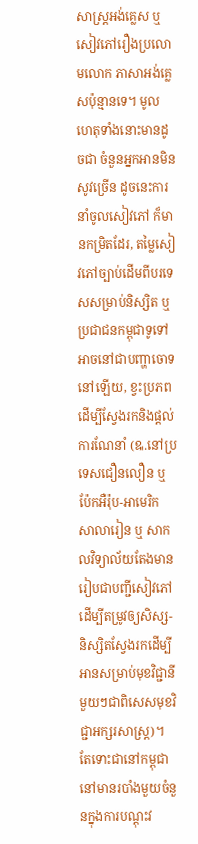សាស្ត្រអង់គ្លេស ឬ សៀវភៅរឿងប្រលោមលោក ភាសាអង់គ្លេសប៉ុន្មានទេ។ មូលហេតុទាំងនោះមានដូចជា ចំនួនអ្នកអានមិនសូវច្រើន ដូចនេះការនាំចូលសៀវភៅ ក៏មានកម្រិតដែរ, តម្លៃសៀវភៅច្បាប់ដើមពីបរទេសសម្រាប់និស្សិត ឬ ប្រជាជនកម្ពុជាទូទៅអាចនៅជាបញ្ហាចោទ នៅឡើយ, ខ្វះប្រភពដើម្បីស្វែងរកនិងផ្តល់ការណែនាំ (ឩ.នៅប្រទេសជឿនលឿន ឬ ប៉ែកអឺរ៉ុប-អាមេរិក សាលារៀន ឬ សាកលវិទ្យាល័យតែងមានរៀបជាបញ្ជីសៀវភៅដើម្បីតម្រូវឲ្យសិស្ស-និស្សិតស្វែងរកដើម្បីអានសម្រាប់មុខវិជ្ជានីមួយៗជាពិសេសមុខវិជ្ជាអក្សរសាស្ត្រ)។ តែទោះជានៅកម្ពុជានៅមានរបាំងមួយចំនួនក្នុងការបណ្តុះវ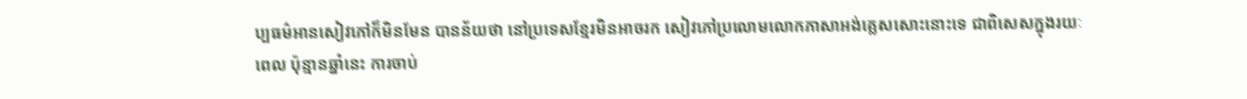ប្បធម៌អានសៀវភៅក៏មិនមែន បានន័យថា នៅប្រទេសខ្មែរមិនអាចរក សៀវភៅប្រលោមលោកភាសាអង់គ្លេសសោះនោះទេ ជាពិសេសក្នុងរយៈពេល ប៉ុន្មានឆ្នាំនេះ ការចាប់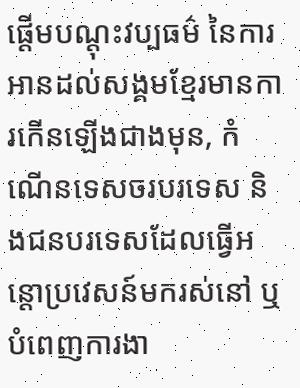ផ្តើមបណ្តុះវប្បធម៌ នៃការអានដល់សង្គមខ្មែរមានការកើនឡើងជាងមុន, កំណើនទេសចរបរទេស និងជនបរទេសដែលធ្វើអន្តោប្រវេសន៍មករស់នៅ ឬ បំពេញការងា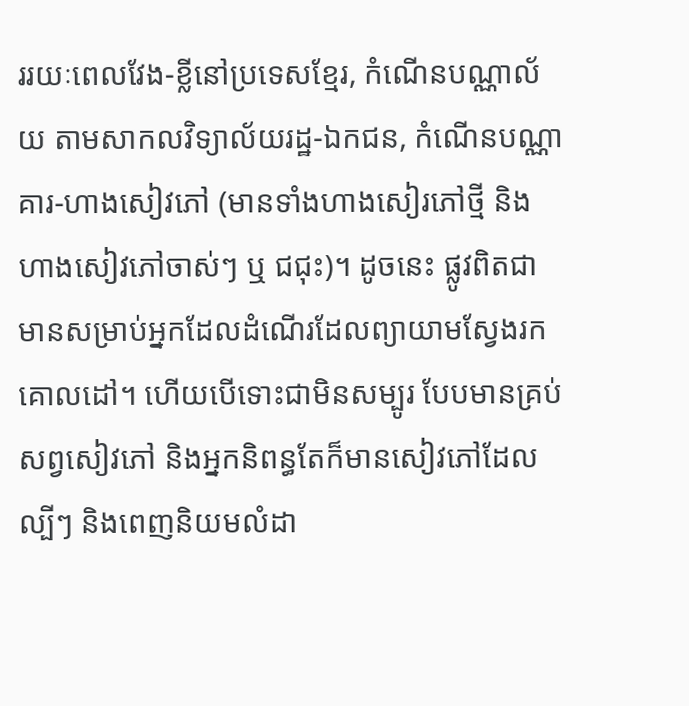ររយៈពេលវែង-ខ្លីនៅប្រទេសខ្មែរ, កំណើនបណ្ណាល័យ តាមសាកលវិទ្យាល័យរដ្ឋ-ឯកជន, កំណើនបណ្ណាគារ-ហាងសៀវភៅ (មានទាំងហាងសៀរភៅថ្មី និងហាងសៀវភៅចាស់ៗ ឬ ជជុះ)។ ដូចនេះ ផ្លូវពិតជាមានសម្រាប់អ្នកដែលដំណើរដែលព្យាយាមស្វែងរកគោលដៅ។ ហើយបើទោះជាមិនសម្បូរ បែបមានគ្រប់សព្វសៀវភៅ និងអ្នកនិពន្ធតែក៏មានសៀវភៅដែលល្បីៗ និងពេញនិយមលំដា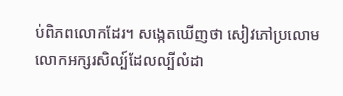ប់ពិភពលោកដែរ។ សង្កេតឃើញថា សៀវភៅប្រលោមលោកអក្សរសិល្ប៍ដែលល្បីលំដា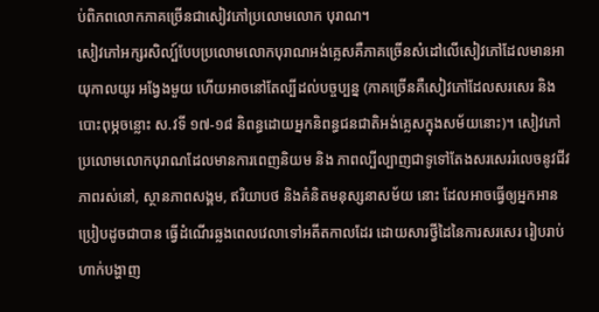ប់ពិភពលោកភាគច្រើនជាសៀវភៅប្រលោមលោក បុរាណ។
សៀវភៅអក្សរសិល្ប៍បែបប្រលោមលោកបុរាណអង់គ្លេសគឺភាគច្រើនសំដៅលើសៀវភៅដែលមានអាយុកាលយូរ អង្វែងមួយ ហើយអាចនៅតែល្បីដល់បច្ចប្បន្ន (ភាគច្រើនគឺសៀវភៅដែលសរសេរ និង បោះពុម្ភចន្លោះ ស.វទី ១៧-១៨ និពន្ធដោយអ្នកនិពន្ធជនជាតិអង់គ្លេសក្នុងសម័យនោះ)។ សៀវភៅប្រលោមលោកបុរាណដែលមានការពេញនិយម និង ភាពល្បីល្បាញជាទូទៅតែងសរសេររំលេចនូវជីវភាពរស់នៅ, ស្ថានភាពសង្គម, ឥរិយាបថ និងគំនិតមនុស្សនាសម័យ នោះ ដែលអាចធ្វើឲ្យអ្នកអានប្រៀបដូចជាបាន ធ្វើដំណើរឆ្លងពេលវេលាទៅអតីតកាលដែរ ដោយសារថ្វីដៃនៃការសរសេរ រៀបរាប់ហាក់បង្ហាញ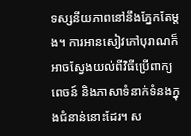ទស្សនីយភាពនៅនឹងភ្នែកតែម្តង។ ការអានសៀវភៅបុរាណក៏អាចស្វែងយល់ពីវិធីប្រើពាក្យពេចន៍ និងភាសាទំនាក់ទំនងក្នុងជំនាន់នោះដែរ។ ស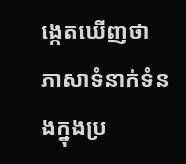ង្កេតឃើញថា ភាសាទំនាក់ទំនងក្នុងប្រ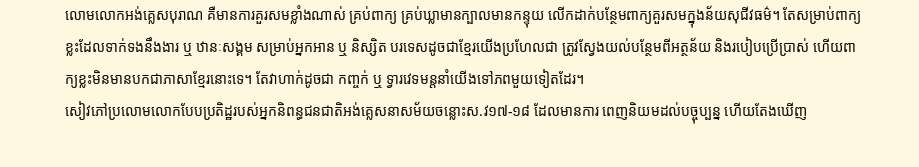លោមលោកអង់គ្លេសបុរាណ គឺមានការគួរសមខ្លាំងណាស់ គ្រប់ពាក្យ គ្រប់ឃ្លាមានក្បាលមានកន្ទុយ លើកដាក់បន្ថែមពាក្យគួរសមក្នុងន័យសុជីវធម៌។ តែសម្រាប់ពាក្យខ្លះដែលទាក់ទងនឹងងារ ឬ ឋានៈសង្គម សម្រាប់អ្នកអាន ឬ និស្សិត បរទេសដូចជាខ្មែរយើងប្រហែលជា ត្រូវស្វែងយល់បន្ថែមពីអត្ថន័យ និងរបៀបប្រើប្រាស់ ហើយពាក្យខ្លះមិនមានបកជាភាសាខ្មែរនោះទេ។ តែវាហាក់ដូចជា កញ្ចក់ ឬ ទ្វារវេទមន្តនាំយើងទៅភពមួយទៀតដែរ។
សៀវភៅប្រលោមលោកបែបប្រតិដ្ឋរបស់អ្នកនិពន្ធជនជាតិអង់គ្លេសនាសម័យចន្លោះស.វ១៧-១៨ ដែលមានការ ពេញនិយមដល់បច្ចុប្បន្ន ហើយតែងឃើញ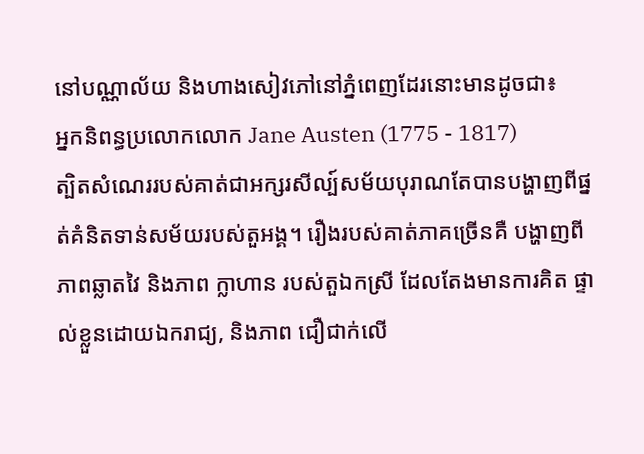នៅបណ្ណាល័យ និងហាងសៀវភៅនៅភ្នំពេញដែរនោះមានដូចជា៖
អ្នកនិពន្ធប្រលោកលោក Jane Austen (1775 - 1817)
ត្បិតសំណេររបស់គាត់ជាអក្សរសីល្ប៍សម័យបុរាណតែបានបង្ហាញពីផ្នត់គំនិតទាន់សម័យរបស់តួអង្គ។ រឿងរបស់គាត់ភាគច្រើនគឺ បង្ហាញពីភាពឆ្លាតវៃ និងភាព ក្លាហាន របស់តួឯកស្រី ដែលតែងមានការគិត ផ្ទាល់ខ្លួនដោយឯករាជ្យ, និងភាព ជឿជាក់លើ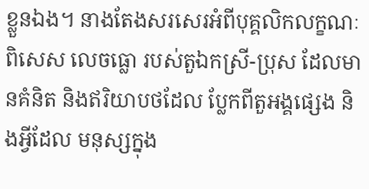ខ្លួនឯង។ នាងតែងសរសេរអំពីបុគ្គលិកលក្ខណៈ ពិសេស លេចធ្លោ របស់តួឯកស្រី-ប្រុស ដែលមានគំនិត និងឥរិយាបថដែល ប្លែកពីតួអង្គផ្សេង និងអ្វីដែល មនុស្សក្នុង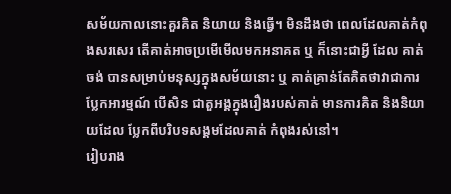សម័យកាលនោះគួរគិត និយាយ និងធ្វើ។ មិនដឹងថា ពេលដែលគាត់កំពុងសរសេរ តើគាត់អាចប្រមើមើលមកអនាគត ឬ ក៏នោះជាអ្វី ដែល គាត់ចង់ បានសម្រាប់មនុស្សក្នុងសម័យនោះ ឬ គាត់គ្រាន់តែគិតថាវាជាការ ប្លែកអារម្មណ៍ បើសិន ជាតួអង្គក្នុងរឿងរបស់គាត់ មានការគិត និងនិយាយដែល ប្លែកពីបរិបទសង្គមដែលគាត់ កំពុងរស់នៅ។
រៀបរាង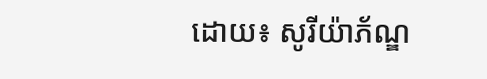ដោយ៖ សូរីយ៉ាភ័ណ្ឌ